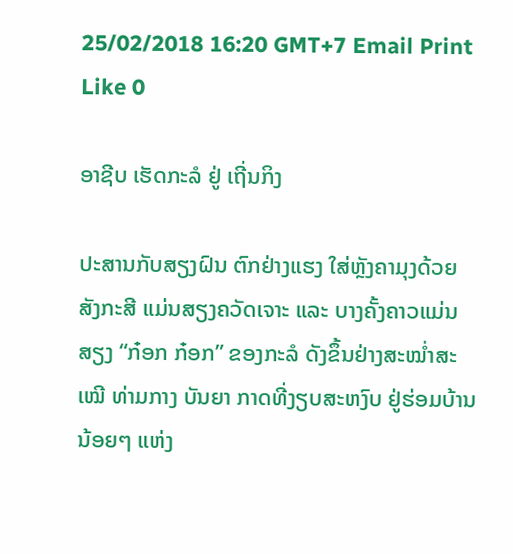25/02/2018 16:20 GMT+7 Email Print Like 0

ອາຊີບ ເຮັດກະລໍ ຢູ່ ເຖີ່ນກິງ

ປະສານກັບສຽງຝົນ ຕົກຢ່າງແຮງ ໃສ່ຫຼັງຄາມຸງດ້ວຍສັງກະສີ ແມ່ນສຽງຄວັດເຈາະ ແລະ ບາງຄັ້ງຄາວແມ່ນສຽງ “ກ໋ອກ ກ໋ອກ” ຂອງກະລໍ ດັງຂຶ້ນຢ່າງສະໝໍ່າສະເໝີ ທ່າມກາງ ບັນຍາ ກາດທີ່ງຽບສະຫງົບ ຢູ່ຮ່ອມບ້ານນ້ອຍໆ ແຫ່ງ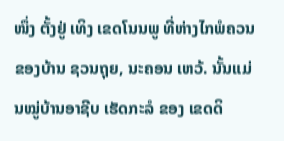ໜຶ່ງ ຕັ້ງຢູ່ ເທິງ ເຂດໂນນພູ ທີ່ຫ່າງໄກພໍຄວນ ຂອງບ້ານ ຊວນຖຸຍ, ນະຄອນ ເຫວ້. ນັ້ນແມ່ນໝູ່ບ້ານອາຊີບ ເຮັດກະລໍ ຂອງ ເຂດດິ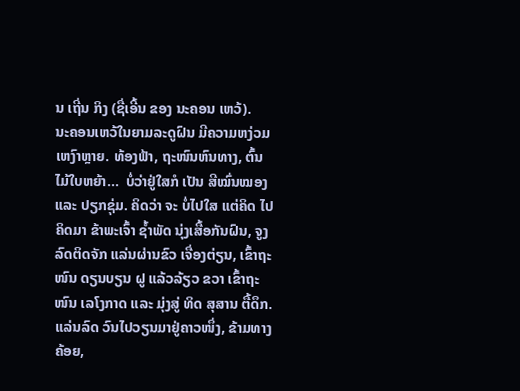ນ ເຖີ່ນ ກິງ (ຊື່ເອີ້ນ ຂອງ ນະຄອນ ເຫວ້).
ນະຄອນເຫວ້ໃນຍາມລະດູຝົນ ມີຄວາມຫງ່ວມເຫງົາຫຼາຍ. ທ້ອງຟ້າ, ຖະໜົນຫົນທາງ, ຕົ້ນໄມ້ໃບຫຍ້າ...  ບໍ່ວ່າຢູ່ໃສກໍ ເປັນ ສີໝົ່ນໝອງ ແລະ ປຽກຊຸ່ມ. ຄິດວ່າ ຈະ ບໍ່ໄປໃສ ແຕ່ຄິດ ໄປຄິດມາ ຂ້າພະເຈົ້າ ຊ້ຳພັດ ນຸ່ງເສື້ອກັນຝົນ, ຈູງລົດຕິດຈັກ ແລ່ນຜ່ານຂົວ ເຈື່ອງຕ່ຽນ, ເຂົ້າຖະໜົນ ດຽນບຽນ ຝູ ແລ້ວລ້ຽວ ຂວາ ເຂົ້າຖະໜົນ ເລໂງກາດ ແລະ ມຸ່ງສູ່ ທິດ ສຸສານ ຕື້ດຶກ. ແລ່ນລົດ ວົນໄປວຽນມາຢູ່ຄາວໜຶ່ງ, ຂ້າມທາງຄ້ອຍ,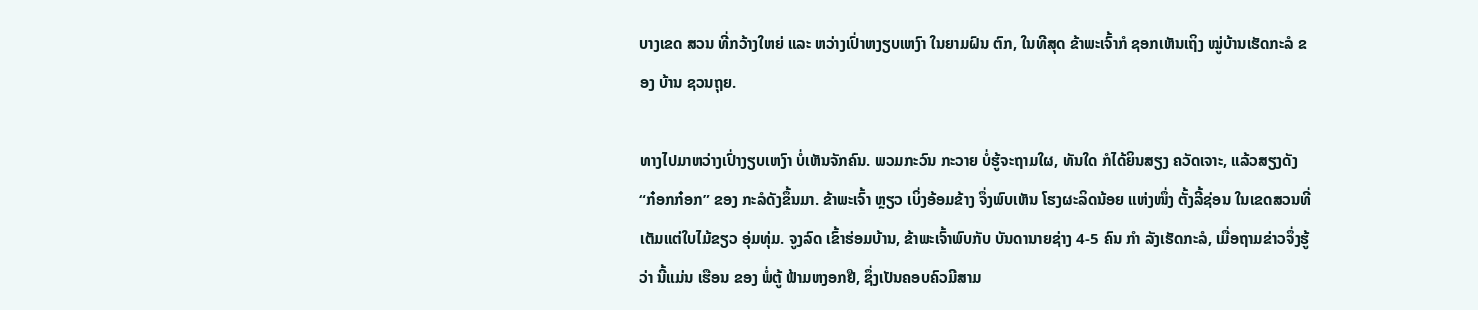ບາງເຂດ ສວນ ທີ່ກວ້າງໃຫຍ່ ແລະ ຫວ່າງເປົ່າຫງຽບເຫງົາ ໃນຍາມຝົນ ຕົກ, ໃນທີສຸດ ຂ້າພະເຈົ້າກໍ ຊອກເຫັນເຖິງ ໝູ່ບ້ານເຮັດກະລໍ ຂອງ ບ້ານ ຊວນຖຸຍ.

ທາງໄປມາຫວ່າງເປົ່າງຽບເຫງົາ ບໍ່ເຫັນຈັກຄົນ. ພວມກະວົນ ກະວາຍ ບໍ່ຮູ້ຈະຖາມໃຜ, ທັນໃດ ກໍໄດ້ຍິນສຽງ ຄວັດເຈາະ, ແລ້ວສຽງດັງ “ກ໋ອກກ໋ອກ” ຂອງ ກະລໍດັງຂຶ້ນມາ. ຂ້າພະເຈົ້າ ຫຼຽວ ເບິ່ງອ້ອມຂ້າງ ຈຶ່ງພົບເຫັນ ໂຮງຜະລິດນ້ອຍ ແຫ່ງໜຶ່ງ ຕັ້ງລີ້ຊ່ອນ ໃນເຂດສວນທີ່ເຕັມແຕ່ໃບໄມ້ຂຽວ ອຸ່ມທຸ່ມ. ຈູງລົດ ເຂົ້າຮ່ອມບ້ານ, ຂ້າພະເຈົ້າພົບກັບ ບັນດານາຍຊ່າງ 4-5 ຄົນ ກຳ ລັງເຮັດກະລໍ, ເມື່ອຖາມຂ່າວຈຶ່ງຮູ້ວ່າ ນີ້ແມ່ນ ເຮືອນ ຂອງ ພໍ່ຕູ້ ຟ້າມຫງອກຢື, ຊຶ່ງເປັນຄອບຄົວມີສາມ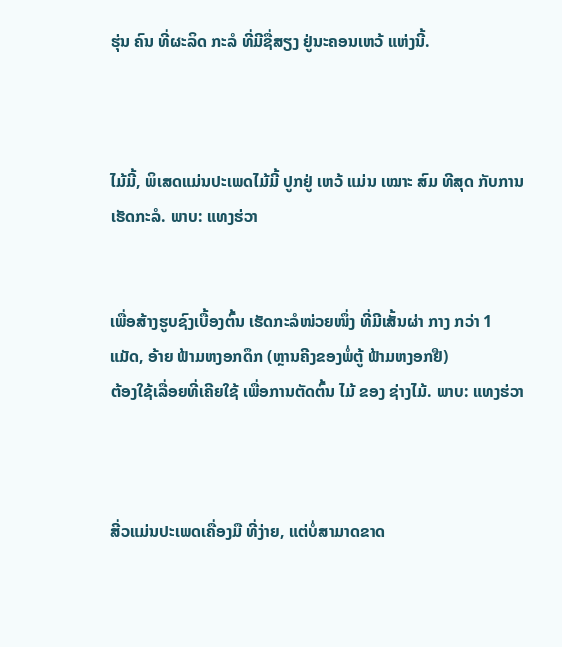ຮຸ່ນ ຄົນ ທີ່ຜະລິດ ກະລໍ ທີ່ມີຊື່ສຽງ ຢູ່ນະຄອນເຫວ້ ແຫ່ງນີ້.



ໄມ້ມີ້, ພິເສດແມ່ນປະເພດໄມ້ມີ້ ປູກຢູ່ ເຫວ້ ແມ່ນ ເໝາະ ສົມ ທີສຸດ ກັບການເຮັດກະລໍ. ພາບ: ແທງຮ່ວາ


ເພື່ອສ້າງຮູບຊົງເບື້ອງຕົ້ນ ເຮັດກະລໍໜ່ວຍໜຶ່ງ ທີ່ມີເສັ້ນຜ່າ ກາງ ກວ່າ 1 ແມັດ, ອ້າຍ ຟ້າມຫງອກດຶກ (ຫຼານຄີງຂອງພໍ່ຕູ້ ຟ້າມຫງອກຢື)
ຕ້ອງໃຊ້ເລື່ອຍທີ່ເຄີຍໃຊ້ ເພື່ອການຕັດຕົ້ນ ໄມ້ ຂອງ ຊ່າງໄມ້. ພາບ: ແທງຮ່ວາ



ສີ່ວແມ່ນປະເພດເຄື່ອງມື ທີ່ງ່າຍ, ແຕ່ບໍ່ສາມາດຂາດ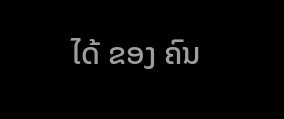ໄດ້ ຂອງ ຄົນ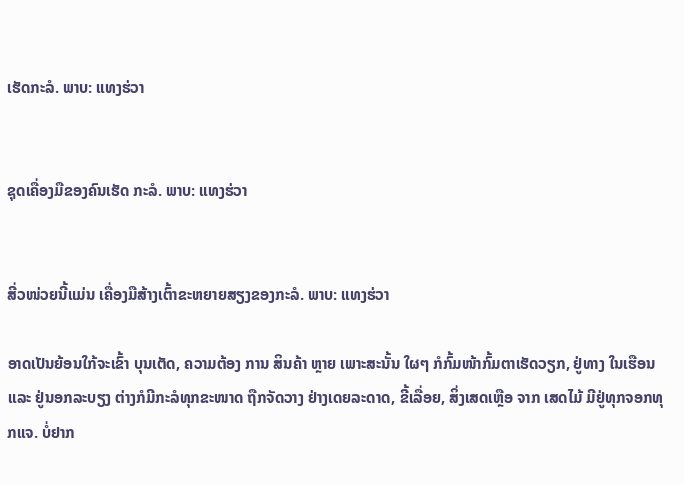ເຮັດກະລໍ. ພາບ: ແທງຮ່ວາ


ຊຸດເຄື່ອງມືຂອງຄົນເຮັດ ກະລໍ. ພາບ: ແທງຮ່ວາ


ສີ່ວໜ່ວຍນີ້ແມ່ນ ເຄື່ອງມືສ້າງເຕົ້າຂະຫຍາຍສຽງຂອງກະລໍ. ພາບ: ແທງຮ່ວາ

ອາດເປັນຍ້ອນໃກ້ຈະເຂົ້າ ບຸນເຕັດ, ຄວາມຕ້ອງ ການ ສິນຄ້າ ຫຼາຍ ເພາະສະນັ້ນ ໃຜໆ ກໍກົ້ມໜ້າກົ້ມຕາເຮັດວຽກ, ຢູ່ທາງ ໃນເຮືອນ ແລະ ຢູ່ນອກລະບຽງ ຕ່າງກໍມີກະລໍທຸກຂະໜາດ ຖືກຈັດວາງ ຢ່າງເດຍລະດາດ, ຂີ້ເລື່ອຍ, ສິ່ງເສດເຫຼືອ ຈາກ ເສດໄມ້ ມີຢູ່ທຸກຈອກທຸກແຈ. ບໍ່ຢາກ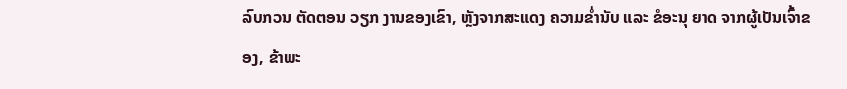ລົບກວນ ຕັດຕອນ ວຽກ ງານຂອງເຂົາ, ຫຼັງຈາກສະແດງ ຄວາມຂ່ຳນັບ ແລະ ຂໍອະນຸ ຍາດ ຈາກຜູ້ເປັນເຈົ້າຂອງ, ຂ້າພະ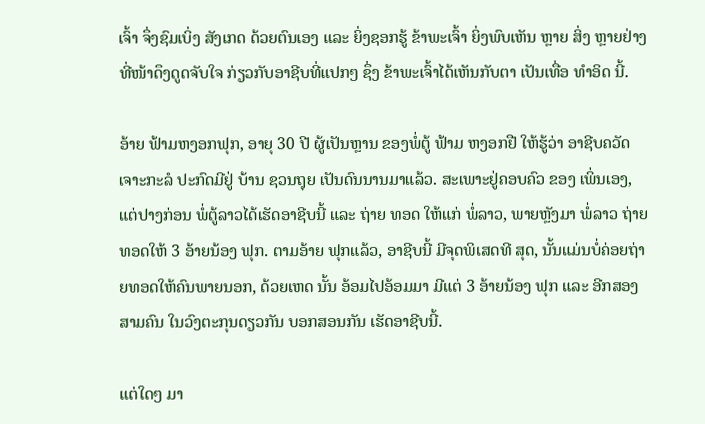ເຈົ້າ ຈຶ່ງຊົມເບິ່ງ ສັງເກດ ດ້ວຍຕົນເອງ ແລະ ຍິ່ງຊອກຮູ້ ຂ້າພະເຈົ້າ ຍິ່ງພົບເຫັນ ຫຼາຍ ສິ່ງ ຫຼາຍຢ່າງທີ່ໜ້າດຶງດູດຈັບໃຈ ກ່ຽວກັບອາຊີບທີ່ແປກໆ ຊຶ່ງ ຂ້າພະເຈົ້າໄດ້ເຫັນກັບຕາ ເປັນເທື່ອ ທຳອິດ ນີ້.

ອ້າຍ ຟ້າມຫງອກຟຸກ, ອາຍຸ 30 ປີ ຜູ້ເປັນຫຼານ ຂອງພໍ່ຕູ້ ຟ້າມ ຫງອກຢື ໃຫ້ຮູ້ວ່າ ອາຊີບຄວັດເຈາະກະລໍ ປະກົດມີຢູ່ ບ້ານ ຊວນຖຸຍ ເປັນດົນນານມາແລ້ວ. ສະເພາະຢູ່ຄອບຄົວ ຂອງ ເພິ່ນເອງ, ແຕ່ປາງກ່ອນ ພໍ່ຕູ້ລາວໄດ້ເຮັດອາຊີບນີ້ ແລະ ຖ່າຍ ທອດ ໃຫ້ແກ່ ພໍ່ລາວ, ພາຍຫຼັງມາ ພໍ່ລາວ ຖ່າຍທອດໃຫ້ 3 ອ້າຍນ້ອງ ຟຸກ. ຕາມອ້າຍ ຟຸກແລ້ວ, ອາຊີບນີ້ ມີຈຸດພິເສດທີ ສຸດ, ນັ້ນແມ່ນບໍ່ຄ່ອຍຖ່າຍທອດໃຫ້ຄົນພາຍນອກ, ດ້ວຍເຫດ ນັ້ນ ອ້ອມໄປອ້ອມມາ ມີແຕ່ 3 ອ້າຍນ້ອງ ຟຸກ ແລະ ອີກສອງ ສາມຄົນ ໃນວົງຕະກຸນດຽວກັນ ບອກສອນກັນ ເຮັດອາຊີບນີ້.

ແຕ່ໃດໆ ມາ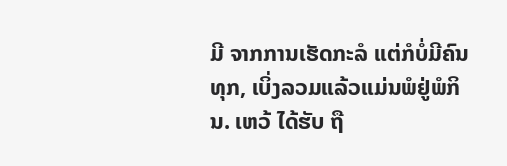ມີ ຈາກການເຮັດກະລໍ ແຕ່ກໍບໍ່ມີຄົນທຸກ, ເບິ່ງລວມແລ້ວແມ່ນພໍຢູ່ພໍກິນ. ເຫວ້ ໄດ້ຮັບ ຖື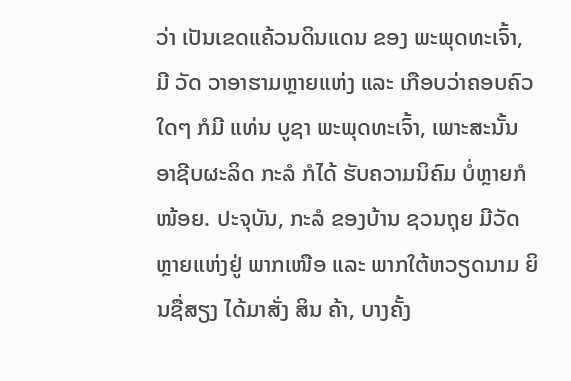ວ່າ ເປັນເຂດແຄ້ວນດິນແດນ ຂອງ ພະພຸດທະເຈົ້າ, ມີ ວັດ ວາອາຮາມຫຼາຍແຫ່ງ ແລະ ເກືອບວ່າຄອບຄົວໃດໆ ກໍມີ ແທ່ນ ບູຊາ ພະພຸດທະເຈົ້າ, ເພາະສະນັ້ນ ອາຊີບຜະລິດ ກະລໍ ກໍໄດ້ ຮັບຄວາມນິຄົມ ບໍ່ຫຼາຍກໍໜ້ອຍ. ປະຈຸບັນ, ກະລໍ ຂອງບ້ານ ຊວນຖຸຍ ມີວັດ ຫຼາຍແຫ່ງຢູ່ ພາກເໜືອ ແລະ ພາກໃຕ້ຫວຽດນາມ ຍິນຊື່ສຽງ ໄດ້ມາສັ່ງ ສິນ ຄ້າ, ບາງຄັ້ງ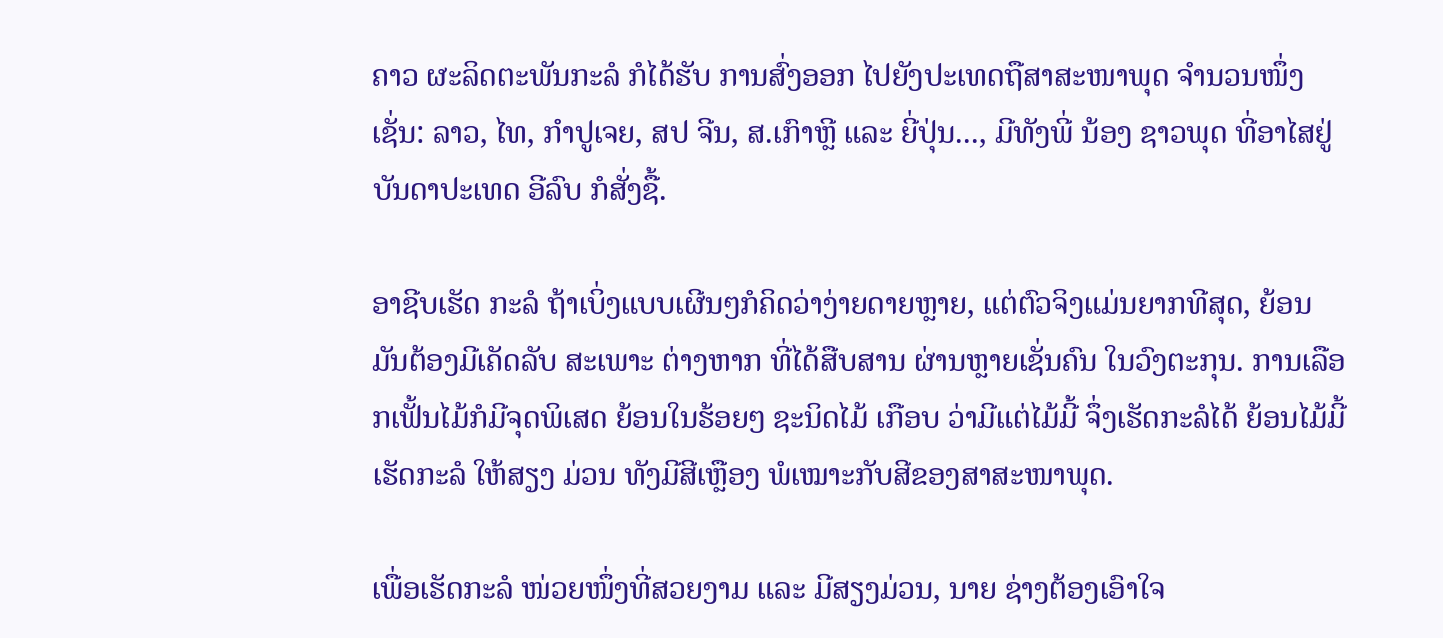ຄາວ ຜະລິດຕະພັນກະລໍ ກໍໄດ້ຮັບ ການສົ່ງອອກ ໄປຍັງປະເທດຖືສາສະໜາພຸດ ຈຳນວນໜຶ່ງເຊັ່ນ: ລາວ, ໄທ, ກຳປູເຈຍ, ສປ ຈີນ, ສ.ເກົາຫຼີ ແລະ ຍີ່ປຸ່ນ..., ມີທັງພີ່ ນ້ອງ ຊາວພຸດ ທີ່ອາໄສຢູ່ ບັນດາປະເທດ ອີລົບ ກໍສັ່ງຊື້.

ອາຊີບເຮັດ ກະລໍ ຖ້າເບິ່ງແບບເຜີນໆກໍຄິດວ່າງ່າຍດາຍຫຼາຍ, ແຕ່ຕົວຈິງແມ່ນຍາກທີສຸດ, ຍ້ອນມັນຕ້ອງມີເຄັດລັບ ສະເພາະ ຕ່າງຫາກ ທີ່ໄດ້ສືບສານ ຜ່ານຫຼາຍເຊັ່ນຄົນ ໃນວົງຕະກຸນ. ການເລືອກເຟັ້ນໄມ້ກໍມີຈຸດພິເສດ ຍ້ອນໃນຮ້ອຍໆ ຊະນິດໄມ້ ເກືອບ ວ່າມີແຕ່ໄມ້ມີ້ ຈຶ່ງເຮັດກະລໍໄດ້ ຍ້ອນໄມ້ມີ້ ເຮັດກະລໍ ໃຫ້ສຽງ ມ່ວນ ທັງມີສີເຫຼືອງ ພໍເໝາະກັບສີຂອງສາສະໜາພຸດ.

ເພື່ອເຮັດກະລໍ ໜ່ວຍໜຶ່ງທີ່ສວຍງາມ ແລະ ມີສຽງມ່ວນ, ນາຍ ຊ່າງຕ້ອງເອົາໃຈ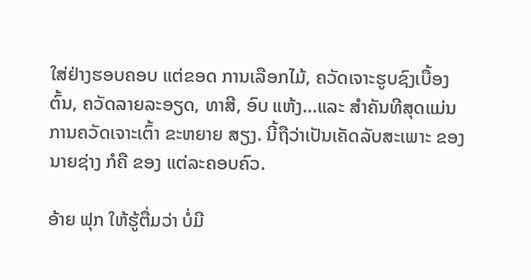ໃສ່ຢ່າງຮອບຄອບ ແຕ່ຂອດ ການເລືອກໄມ້, ຄວັດເຈາະຮູບຊົງເບື້ອງຕົ້ນ, ຄວັດລາຍລະອຽດ, ທາສີ, ອົບ ແຫ້ງ...ແລະ ສຳຄັນທີສຸດແມ່ນການຄວັດເຈາະເຕົ້າ ຂະຫຍາຍ ສຽງ. ນີ້ຖືວ່າເປັນເຄັດລັບສະເພາະ ຂອງ ນາຍຊ່າງ ກໍຄື ຂອງ ແຕ່ລະຄອບຄົວ.

ອ້າຍ ຟຸກ ໃຫ້ຮູ້ຕື່ມວ່າ ບໍ່ມີ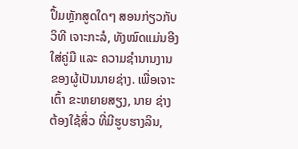ປຶ້ມຫຼັກສູດໃດໆ ສອນກ່ຽວກັບ ວິທີ ເຈາະກະລໍ, ທັງໝົດແມ່ນອີງໃສ່ຄູ່ມື ແລະ ຄວາມຊຳນານງານ ຂອງຜູ້ເປັນນາຍຊ່າງ. ເພື່ອເຈາະເຕົ້າ ຂະຫຍາຍສຽງ, ນາຍ ຊ່າງ ຕ້ອງໃຊ້ສິ່ວ ທີ່ມີຮູບຮາງລິນ,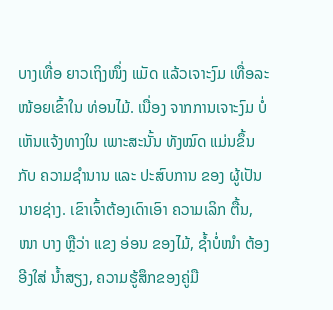ບາງເທື່ອ ຍາວເຖິງໜຶ່ງ ແມັດ ແລ້ວເຈາະງົມ ເທື່ອລະໜ້ອຍເຂົ້າໃນ ທ່ອນໄມ້. ເນື່ອງ ຈາກການເຈາະງົມ ບໍ່ເຫັນແຈ້ງທາງໃນ ເພາະສະນັ້ນ ທັງໝົດ ແມ່ນຂຶ້ນກັບ ຄວາມຊຳນານ ແລະ ປະສົບການ ຂອງ ຜູ້ເປັນ ນາຍຊ່າງ. ເຂົາເຈົ້າຕ້ອງເດົາເອົາ ຄວາມເລິກ ຕື້ນ, ໜາ ບາງ ຫຼືວ່າ ແຂງ ອ່ອນ ຂອງໄມ້, ຊ້ຳບໍ່ໜຳ ຕ້ອງອີງໃສ່ ນ້ຳສຽງ, ຄວາມຮູ້ສຶກຂອງຄູ່ມື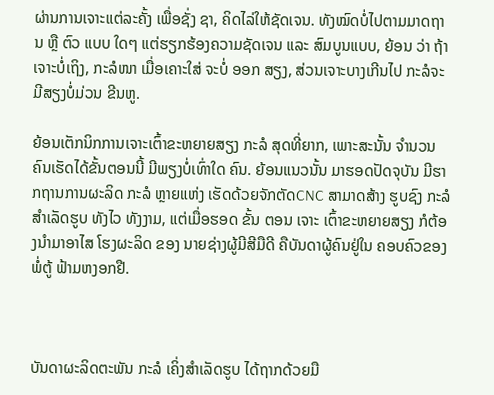ຜ່ານການເຈາະແຕ່ລະຄັ້ງ ເພື່ອຊັ່ງ ຊາ, ຄິດໄລ່ໃຫ້ຊັດເຈນ. ທັງໝົດບໍ່ໄປຕາມມາດຖານ ຫຼື ຕົວ ແບບ ໃດໆ ແຕ່ຮຽກຮ້ອງຄວາມຊັດເຈນ ແລະ ສົມບູນແບບ, ຍ້ອນ ວ່າ ຖ້າເຈາະບໍ່ເຖິງ, ກະລໍໜາ ເມື່ອເຄາະໃສ່ ຈະບໍ່ ອອກ ສຽງ, ສ່ວນເຈາະບາງເກີນໄປ ກະລໍຈະມີສຽງບໍ່ມ່ວນ ຂີນຫູ.

ຍ້ອນເຕັກນິກການເຈາະເຕົ້າຂະຫຍາຍສຽງ ກະລໍ ສຸດທີ່ຍາກ, ເພາະສະນັ້ນ ຈຳນວນຄົນເຮັດໄດ້ຂັ້ນຕອນນີ້ ມີພຽງບໍ່ເທົ່າໃດ ຄົນ. ຍ້ອນແນວນັ້ນ ມາຮອດປັດຈຸບັນ ມີຮາກຖານການຜະລິດ ກະລໍ ຫຼາຍແຫ່ງ ເຮັດດ້ວຍຈັກຕັດCNC ສາມາດສ້າງ ຮູບຊົງ ກະລໍ ສຳເລັດຮູບ ທັງໄວ ທັງງາມ, ແຕ່ເມື່ອຮອດ ຂັ້ນ ຕອນ ເຈາະ ເຕົ້າຂະຫຍາຍສຽງ ກໍຕ້ອງນຳມາອາໄສ ໂຮງຜະລິດ ຂອງ ນາຍຊ່າງຜູ້ມີສີມືດີ ຄືບັນດາຜູ້ຄົນຢູ່ໃນ ຄອບຄົວຂອງ ພໍ່ຕູ້ ຟ້າມຫງອກຢື.



ບັນດາຜະລິດຕະພັນ ກະລໍ ເຄິ່ງສຳເລັດຮູບ ໄດ້ຖາກດ້ວຍມື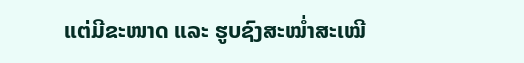ແຕ່ມີຂະໜາດ ແລະ ຮູບຊົງສະໝໍ່າສະເໝີ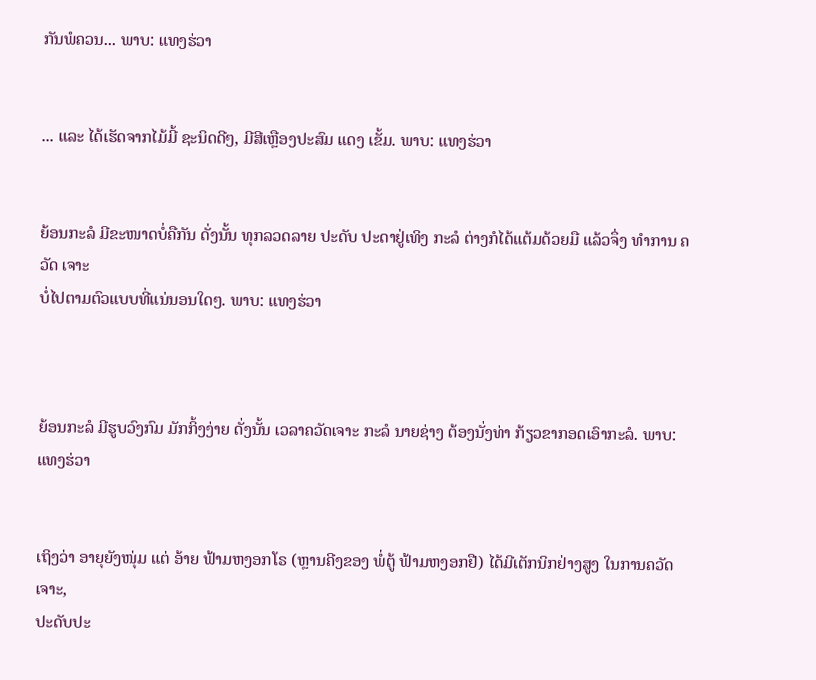ກັນພໍຄວນ... ພາບ: ແທງຮ່ວາ


... ແລະ ໄດ້ເຮັດຈາກໄມ້ມີ້ ຊະນິດດີໆ, ມີສີເຫຼືອງປະສົມ ແດງ ເຂັ້ມ. ພາບ: ແທງຮ່ວາ


ຍ້ອນກະລໍ ມີຂະໜາດບໍ່ຄືກັນ ດັ່ງນັ້ນ ທຸກລວດລາຍ ປະດັບ ປະດາຢູ່ເທິງ ກະລໍ ຕ່າງກໍໄດ້ແຕ້ມດ້ວຍມື ແລ້ວຈຶ່ງ ທຳການ ຄວັດ ເຈາະ
ບໍ່ໄປຕາມຕົວແບບທີ່ແນ່ນອນໃດໆ. ພາບ: ແທງຮ່ວາ



ຍ້ອນກະລໍ ມີຮູບວົງກົມ ມັກກິ້ງງ່າຍ ດັ່ງນັ້ນ ເວລາຄວັດເຈາະ ກະລໍ ນາຍຊ່າງ ຕ້ອງນັ່ງທ່າ ກ້ຽວຂາກອດເອົາກະລໍ. ພາບ: ແທງຮ່ວາ


ເຖິງວ່າ ອາຍຸຍັງໜຸ່ມ ແຕ່ ອ້າຍ ຟ້າມຫງອກໂຣ (ຫຼານຄີງຂອງ ພໍ່ຕູ້ ຟ້າມຫງອກຢື) ໄດ້ມີເຕັກນິກຢ່າງສູງ ໃນການຄວັດເຈາະ,
ປະດັບປະ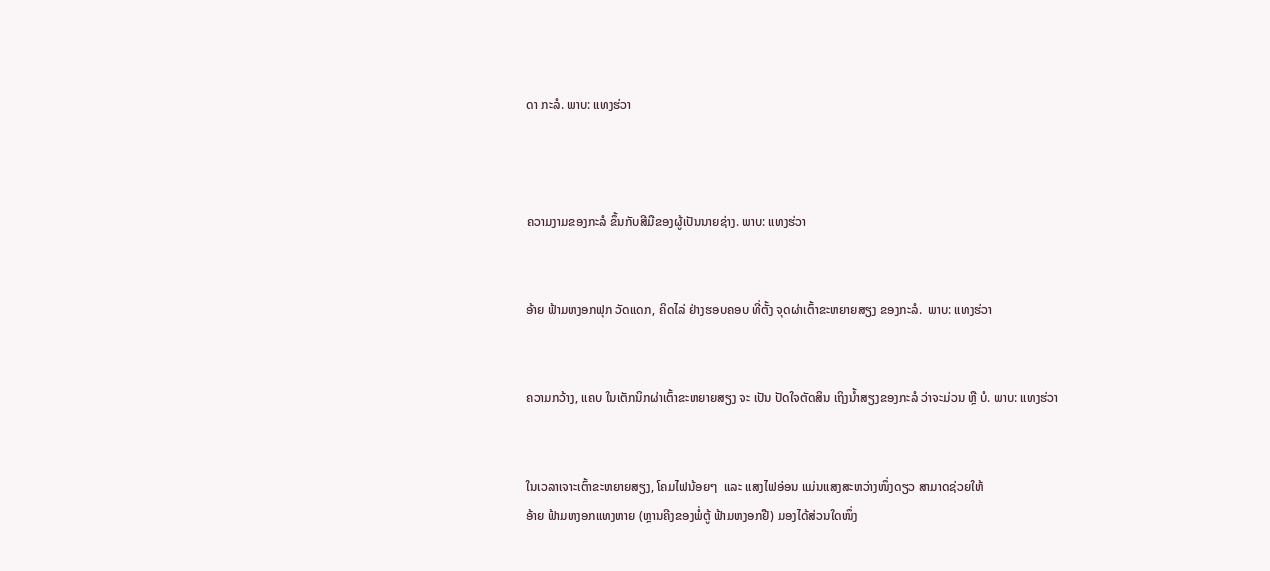ດາ ກະລໍ. ພາບ: ແທງຮ່ວາ



ຄວາມງາມຂອງກະລໍ ຂຶ້ນກັບສີມືຂອງຜູ້ເປັນນາຍຊ່າງ. ພາບ: ແທງຮ່ວາ


ອ້າຍ ຟ້າມຫງອກຟຸກ ວັດແດກ, ຄິດໄລ່ ຢ່າງຮອບຄອບ ທີ່ຕັ້ງ ຈຸດຜ່າເຕົ້າຂະຫຍາຍສຽງ ຂອງກະລໍ.  ພາບ: ແທງຮ່ວາ


ຄວາມກວ້າງ, ແຄບ ໃນເຕັກນິກຜ່າເຕົ້າຂະຫຍາຍສຽງ ຈະ ເປັນ ປັດໃຈຕັດສິນ ເຖິງນ້ຳສຽງຂອງກະລໍ ວ່າຈະມ່ວນ ຫຼື ບໍ. ພາບ: ແທງຮ່ວາ


ໃນເວລາເຈາະເຕົ້າຂະຫຍາຍສຽງ, ໂຄມໄຟນ້ອຍໆ  ແລະ ແສງໄຟອ່ອນ ແມ່ນແສງສະຫວ່າງໜຶ່ງດຽວ ສາມາດຊ່ວຍໃຫ້
ອ້າຍ ຟ້າມຫງອກແທງຫາຍ (ຫຼານຄີງຂອງພໍ່ຕູ້ ຟ້າມຫງອກຢື) ມອງໄດ້ສ່ວນໃດໜຶ່ງ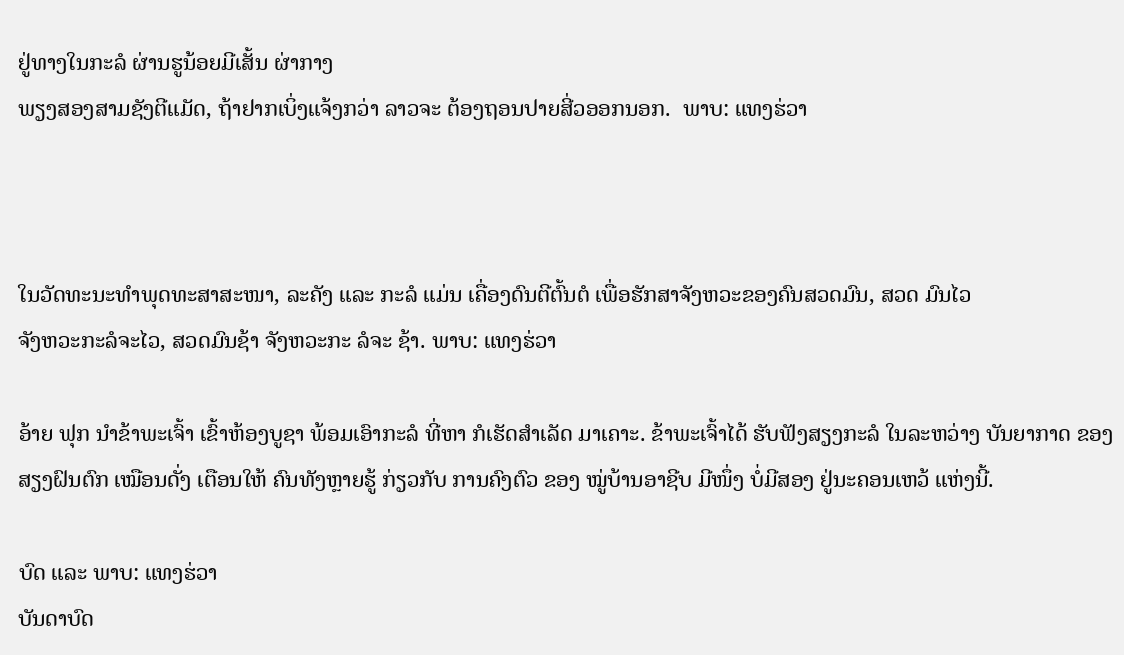ຢູ່ທາງໃນກະລໍ ຜ່ານຮູນ້ອຍມີເສັ້ນ ຜ່າກາງ
ພຽງສອງສາມຊັງຕີແມັດ, ຖ້າຢາກເບິ່ງແຈ້ງກວ່າ ລາວຈະ ຕ້ອງຖອນປາຍສີ່ວອອກນອກ.  ພາບ: ແທງຮ່ວາ



ໃນວັດທະນະທຳພຸດທະສາສະໜາ, ລະຄັງ ແລະ ກະລໍ ແມ່ນ ເຄື່ອງດົນຕີຕົ້ນຕໍ ເພື່ອຮັກສາຈັງຫວະຂອງຄົນສວດມົນ, ສວດ ມົນໄວ
ຈັງຫວະກະລໍຈະໄວ, ສວດມົນຊ້າ ຈັງຫວະກະ ລໍຈະ ຊ້າ. ພາບ: ແທງຮ່ວາ

ອ້າຍ ຟຸກ ນຳຂ້າພະເຈົ້າ ເຂົ້າຫ້ອງບູຊາ ພ້ອມເອົາກະລໍ ທີ່ຫາ ກໍເຮັດສຳເລັດ ມາເຄາະ. ຂ້າພະເຈົ້າໄດ້ ຮັບຟັງສຽງກະລໍ ໃນລະຫວ່າງ ບັນຍາກາດ ຂອງສຽງຝົນຕົກ ເໝືອນດັ່ງ ເຕືອນໃຫ້ ຄົນທັງຫຼາຍຮູ້ ກ່ຽວກັບ ການຄົງຕົວ ຂອງ ໝູ່ບ້ານອາຊີບ ມີໜຶ່ງ ບໍ່ມີສອງ ຢູ່ນະຄອນເຫວ້ ແຫ່ງນີ້.

ບົດ ແລະ ພາບ: ແທງຮ່ວາ
ບັນດາບົດ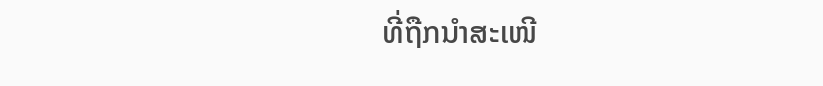ທີ່ຖືກນຳສະເໜີ